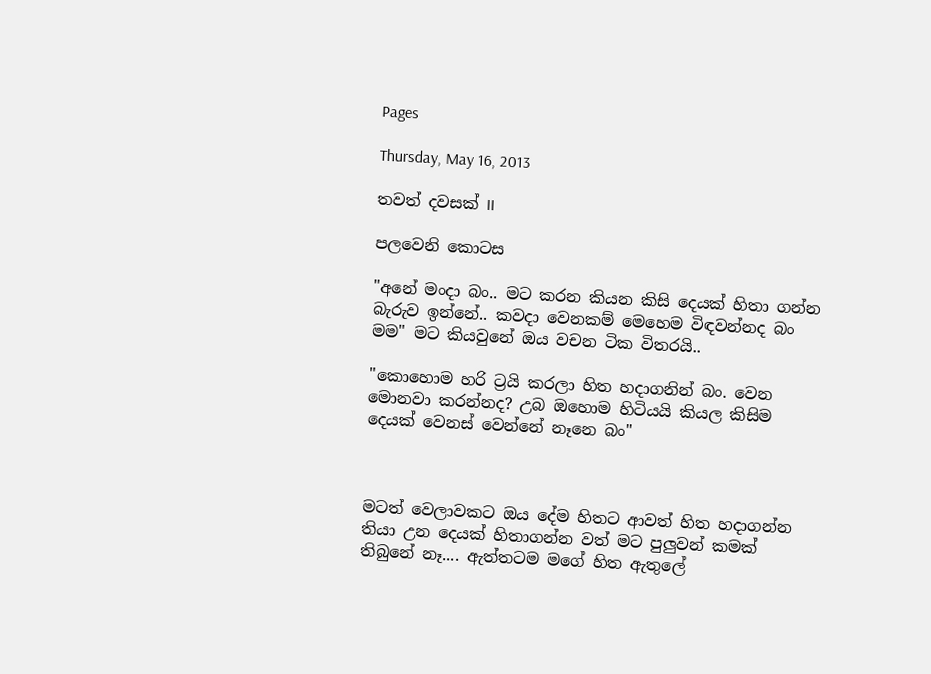Pages

Thursday, May 16, 2013

තවත් දවසක් II

පලවෙනි කොටස

"අනේ මංදා බං.. මට කරන කියන කිසි දෙයක් හිතා ගන්න බැරුව ඉන්නේ.. කවදා වෙනකම් මෙහෙම විඳවන්නද බං මම" මට කියවුනේ ඔය වචන ටික විතරයි..

"කොහොම හරි ට්‍රයි කරලා හිත හදාගනින් බං. වෙන මොනවා කරන්නද? උබ ඔහොම හිටියයි කියල කිසිම දෙයක් වෙනස් වෙන්නේ නෑනෙ බං"



මටත් වෙලාවකට ඔය දේම හිතට ආවත් හිත හදාගන්න තියා උන දෙයක් හිතාගන්න වත් මට පුලුවන් කමක් තිබුනේ නෑ.... ඇත්තටම මගේ හිත ඇතුලේ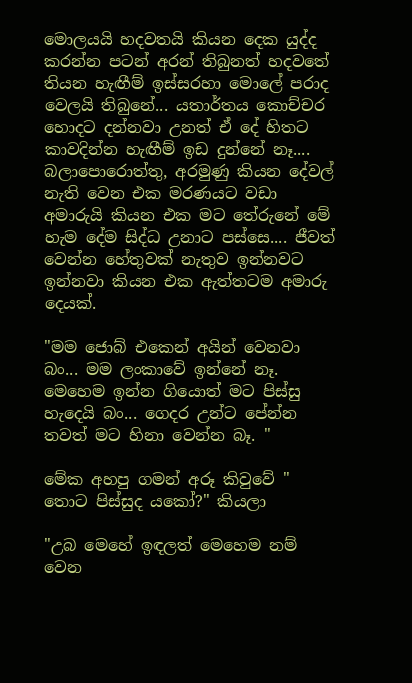මොලයයි හදවතයි කියන දෙක යුද්ද කරන්න පටන් අරන් තිබුනත් හදවතේ තියන හැඟීම් ඉස්සරහා මොලේ පරාද වෙලයි තිබුනේ... යතාර්තය කොච්චර හොදට දන්නවා උනත් ඒ දේ හිතට කාවදින්න හැඟීම් ඉඩ දුන්නේ නෑ.... බලාපොරොත්තු, අරමුණු කියන දේවල් නැති වෙන එක මරණයට වඩා අමාරුයි කියන එක මට තේරුනේ මේ හැම දේම සිද්ධ උනාට පස්සෙ.... ජීවත් වෙන්න හේතුවක් නැතුව ඉන්නවට ඉන්නවා කියන එක ඇත්තටම අමාරු දෙයක්.

"මම ජොබ් එකෙන් අයින් වෙනවා බං... මම ලංකාවේ ඉන්නේ නෑ. මෙහෙම ඉන්න ගියොත් මට පිස්සු හැදෙයි බං... ගෙදර උන්ට පේන්න තවත් මට හිනා වෙන්න බෑ. "

මේක අහපු ගමන් අරූ කිවුවේ " තොට පිස්සුද යකෝ?" කියලා

"උබ මෙහේ ඉඳලත් මෙහෙම නම් වෙන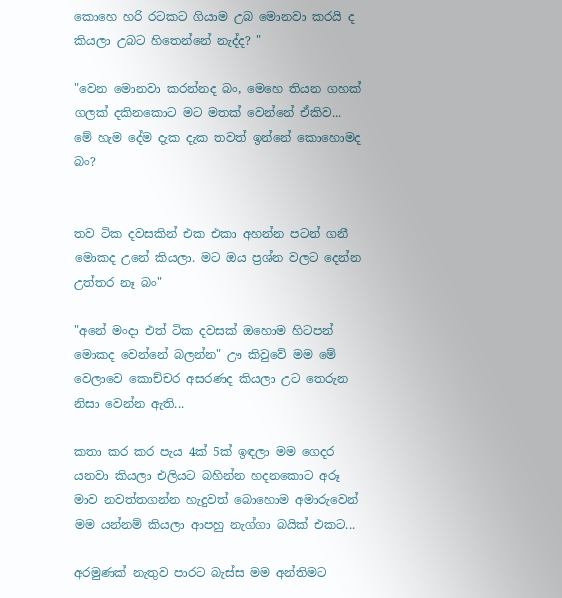කොහෙ හරි රටකට ගියාම උබ මොනවා කරයි ද කියලා උබට හිතෙන්නේ නැද්ද? "

"වෙන මොනවා කරන්නද බං, මෙහෙ තියන ගහක් ගලක් දකිනකොට මට මතක් වෙන්නේ ඒකිව... මේ හැම දේම දැක දැක තවත් ඉන්නේ කොහොමද බං?


තව ටික දවසකින් එක එකා අහන්න පටන් ගනී මොකද උනේ කියලා. මට ඔය ප්‍රශ්න වලට දෙන්න උත්තර නෑ බං"

"අනේ මංදා එත් ටික දවසක් ඔහොම හිටපන් මොකද වෙන්නේ බලන්න" ඌ කිවුවේ මම මේ වෙලාවෙ කොච්චර අසරණද කියලා උට තෙරුන නිසා වෙන්න ඇති...

කතා කර කර පැය 4ක් 5ක් ඉඳලා මම ගෙදර යනවා කියලා එලියට බහින්න හදනකොට අරූ මාව නවත්තගන්න හැදුවත් බොහොම අමාරුවෙන් මම යන්නම් කියලා ආපහු නැග්ගා බයික් එකට...

අරමුණක් නැතුව පාරට බැස්ස මම අන්තිමට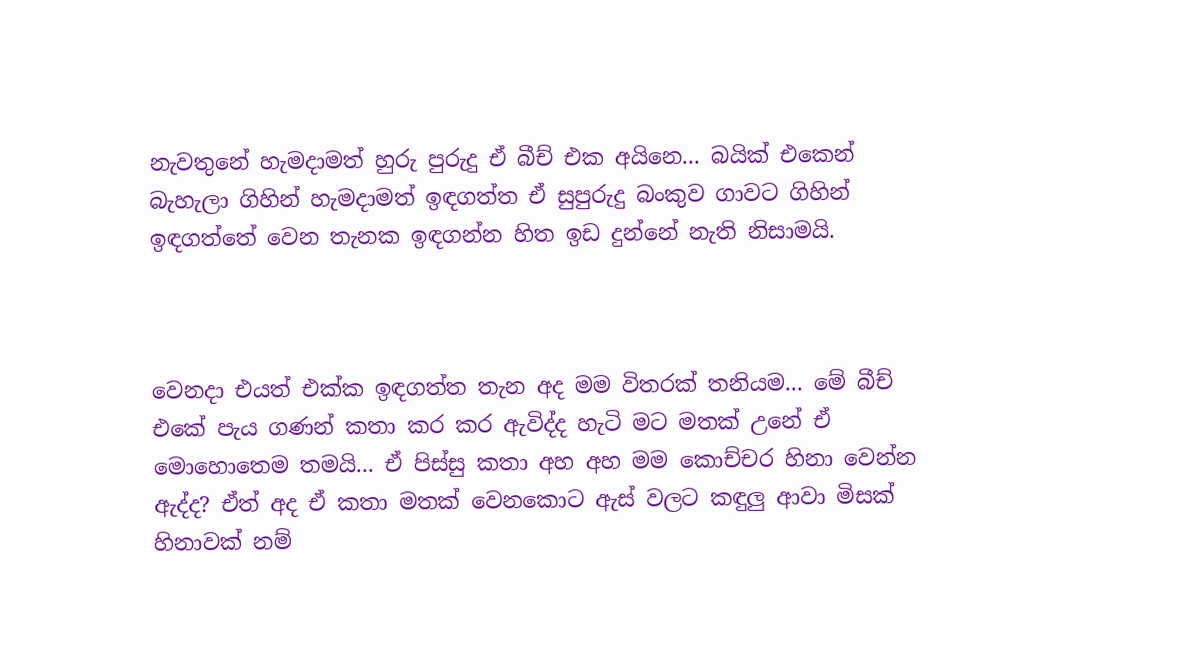නැවතුනේ හැමදාමත් හුරු පුරුදු ඒ බීච් එක අයිනෙ... බයික් එකෙන් බැහැලා ගිහින් හැමදාමත් ඉඳගත්ත ඒ සුපුරුදු බංකුව ගාවට ගිහින් ඉඳගත්තේ වෙන තැනක ඉඳගන්න හිත ඉඩ දුන්නේ නැති නිසාමයි.



වෙනදා එයත් එක්ක ඉඳගත්ත තැන අද මම විතරක් තනියම... මේ බීච් එකේ පැය ගණන් කතා කර කර ඇවිද්ද හැටි මට මතක් උනේ ඒ මොහොතෙම තමයි... ඒ පිස්සු කතා අහ අහ මම කොච්චර හිනා වෙන්න ඇද්ද? ඒත් අද ඒ කතා මතක් වෙනකොට ඇස් වලට කඳුලු ආවා මිසක් හිනාවක් නම්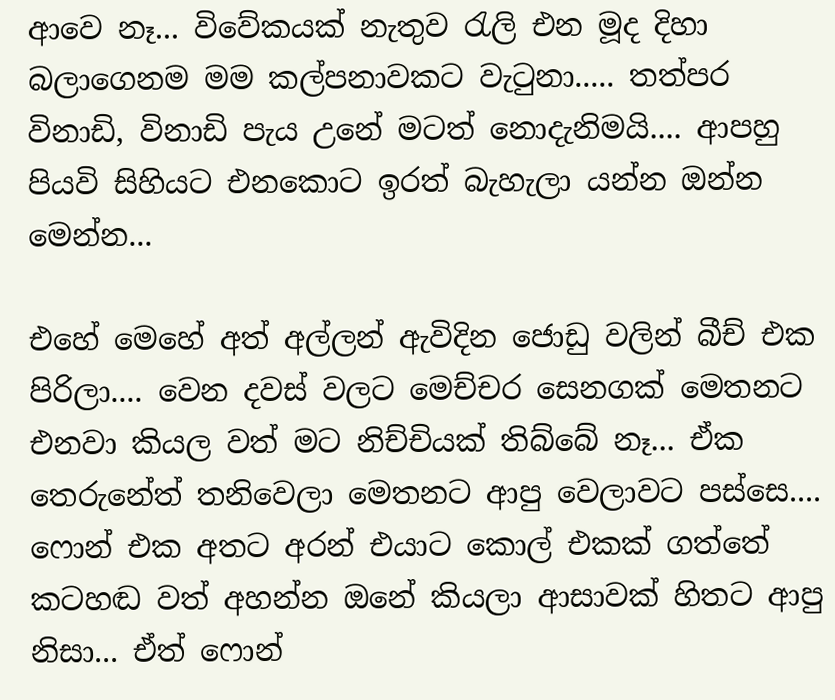ආවෙ නෑ... විවේකයක් නැතුව රැලි එන මූද දිහා බලාගෙනම මම කල්පනාවකට වැටුනා..... තත්පර විනාඩි, විනාඩි පැය උනේ මටත් නොදැනිමයි.... ආපහු පියවි සිහියට එනකොට ඉරත් බැහැලා යන්න ඔන්න මෙන්න...

එහේ මෙහේ අත් අල්ලන් ඇවිදින ජොඩු වලින් බීච් එක පිරිලා.... වෙන දවස් වලට මෙච්චර සෙනගක් මෙතනට එනවා කියල වත් මට නිච්චියක් තිබ්බේ නෑ... ඒක තෙරුනේත් තනිවෙලා මෙතනට ආපු වෙලාවට පස්සෙ.... ෆොන් එක අතට අරන් එයාට කොල් එකක් ගත්තේ කටහඬ වත් අහන්න ඔනේ කියලා ආසාවක් හිතට ආපු නිසා... ඒත් ෆොන්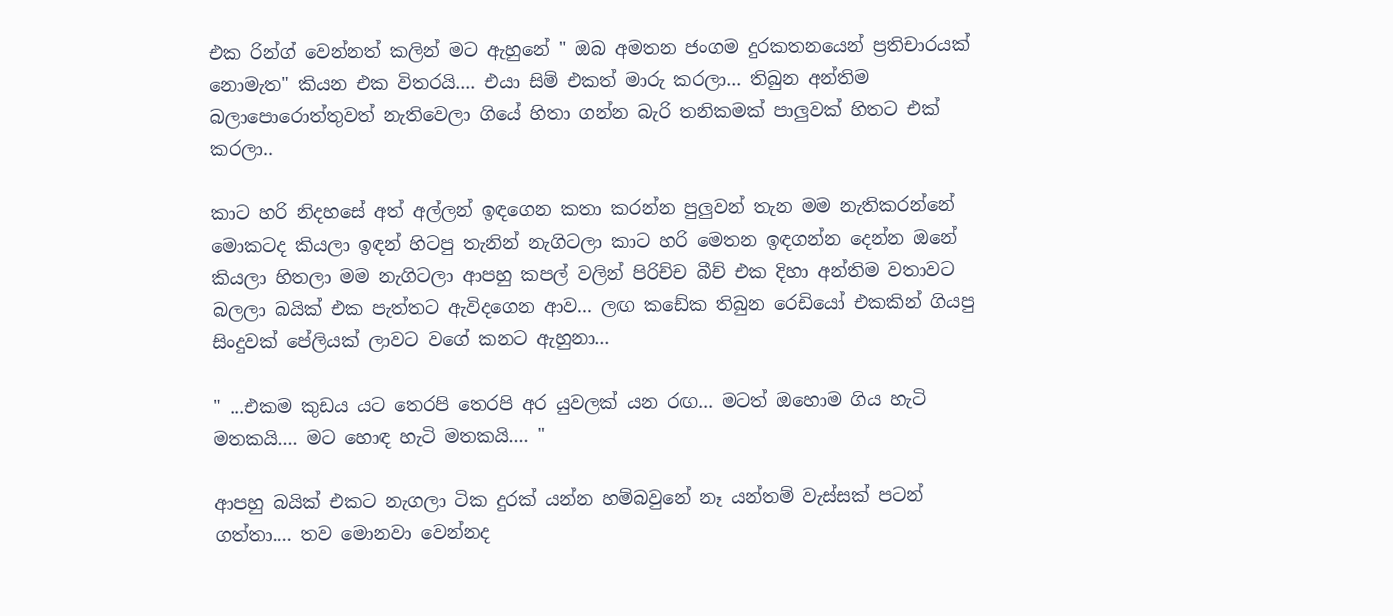එක රින්ග් වෙන්නත් කලින් මට ඇහුනේ " ඔබ අමතන ජංගම දුරකතනයෙන් ප්‍රතිචාරයක් නොමැත" කියන එක විතරයි.... එයා සිම් එකත් මාරු කරලා... තිබුන අන්තිම බලාපොරොත්තුවත් නැතිවෙලා ගියේ හිතා ගන්න බැරි තනිකමක් පාලුවක් හිතට එක් කරලා..

කාට හරි නිදහසේ අත් අල්ලන් ඉඳගෙන කතා කරන්න පුලුවන් තැන මම නැතිකරන්නේ මොකටද කියලා ඉඳන් හිටපු තැනින් නැගිටලා කාට හරි මෙතන ඉඳගන්න දෙන්න ඔනේ කියලා හිතලා මම නැගිටලා ආපහු කපල් වලින් පිරිච්ච බීච් එක දිහා අන්තිම වතාවට බලලා බයික් එක පැත්තට ඇවිදගෙන ආව... ලඟ කඩේක තිබුන රෙඩියෝ එකකින් ගියපු සිංදුවක් පේලියක් ලාවට වගේ කනට ඇහුනා...

" ...එකම කුඩය යට තෙරපි තෙරපි අර යුවලක් යන රඟ... මටත් ඔහොම ගිය හැටි මතකයි.... මට හොඳ හැටි මතකයි.... "

ආපහු බයික් එකට නැගලා ටික දුරක් යන්න හම්බවුනේ නෑ යන්තම් වැස්සක් පටන් ගත්තා.... තව මොනවා වෙන්නද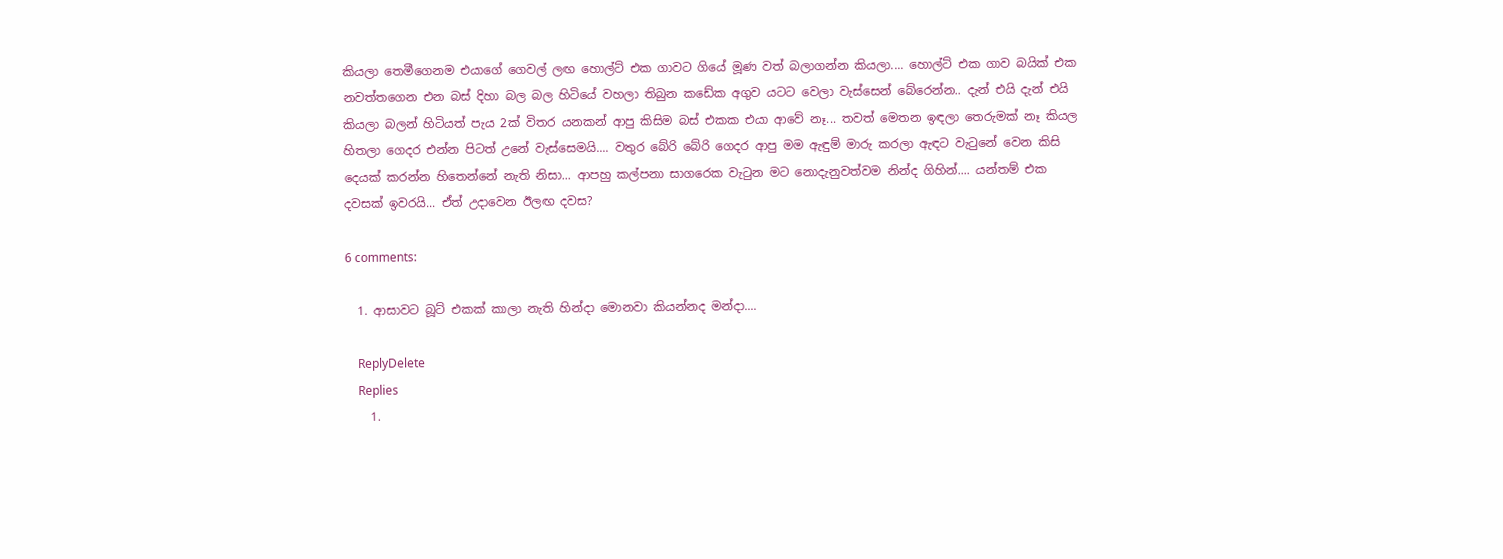කියලා තෙමීගෙනම එයාගේ ගෙවල් ලඟ හොල්ට් එක ගාවට ගියේ මූණ වත් බලාගන්න කියලා.... හොල්ට් එක ගාව බයික් එක නවත්තගෙන එන බස් දිහා බල බල හිටියේ වහලා තිබුන කඩේක අගුව යටට වෙලා වැස්සෙන් බේරෙන්න.. දැන් එයි දැන් එයි කියලා බලන් හිටියත් පැය 2ක් විතර යනකන් ආපු කිසිම බස් එකක එයා ආවේ නෑ... තවත් මෙතන ඉඳලා තෙරුමක් නෑ කියල හිතලා ගෙදර එන්න පිටත් උනේ වැස්සෙමයි.... වතුර බේරි බේරි ගෙදර ආපු මම ඇඳුම් මාරු කරලා ඇඳට වැටුනේ වෙන කිසි දෙයක් කරන්න හිතෙන්නේ නැති නිසා... ආපහු කල්පනා සාගරෙක වැටුන මට නොදැනුවත්වම නින්ද ගිහින්.... යන්තම් එක දවසක් ඉවරයි... ඒත් උදාවෙන ඊලඟ දවස?

6 comments:

  1. ආසාවට බූට් එකක් කාලා නැති හින්දා මොනවා කියන්නද මන්දා....

    ReplyDelete
    Replies
    1.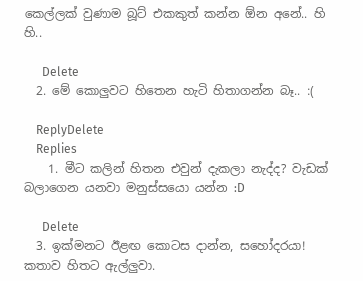කෙල්ලක් වුණාම බූට් එකකුත් කන්න ඕන අනේ.. හි හි..

      Delete
  2. මේ කොලුවට හිතෙන හැටි හිතාගන්න බෑ.. :(

    ReplyDelete
    Replies
    1. මීට කලින් හිතන එවුන් දැකලා නැද්ද? වැඩක් බලාගෙන යනවා මනුස්සයො යන්න :D

      Delete
  3. ඉක්මනට ඊළඟ කොටස දාන්න, සහෝදරයා! කතාව හිතට ඇල්ලුවා.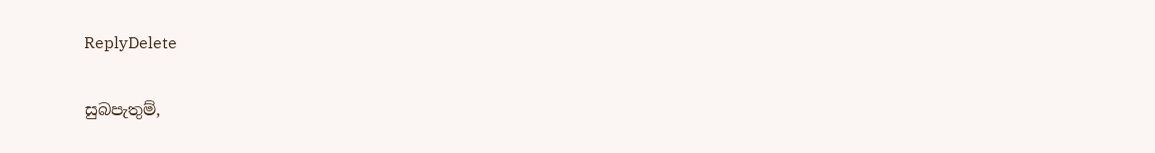ReplyDelete

සුබපැතුම්,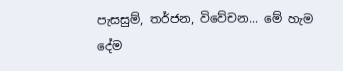පැසසුම්, තර්ජන, විවේචන... මේ හැම දේම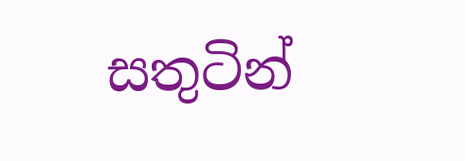සතුටින්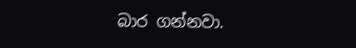බාර ගන්නවා.